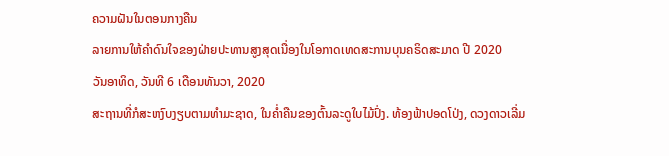ຄວາມຝັນໃນຕອນກາງຄືນ
ລາຍການໃຫ້ຄຳດົນໃຈຂອງຝ່າຍປະທານສູງສຸດເນື່ອງໃນໂອກາດເທດສະການບຸນຄຣິດສະມາດ ປີ 2020
ວັນອາທິດ, ວັນທີ 6 ເດືອນທັນວາ, 2020
ສະຖານທີ່ກໍສະຫງົບງຽບຕາມທຳມະຊາດ, ໃນຄ່ຳຄືນຂອງຕົ້ນລະດູໃບໄມ້ປົ່ງ. ທ້ອງຟ້າປອດໂປ່ງ, ດວງດາວເລີ່ມ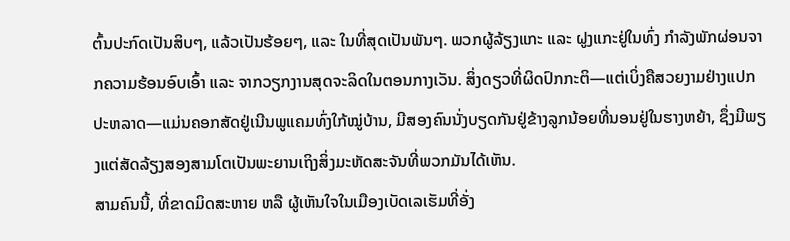ຕົ້ນປະກົດເປັນສິບໆ, ແລ້ວເປັນຮ້ອຍໆ, ແລະ ໃນທີ່ສຸດເປັນພັນໆ. ພວກຜູ້ລ້ຽງແກະ ແລະ ຝູງແກະຢູ່ໃນທົ່ງ ກຳລັງພັກຜ່ອນຈາກຄວາມຮ້ອນອົບເອົ້າ ແລະ ຈາກວຽກງານສຸດຈະລິດໃນຕອນກາງເວັນ. ສິ່ງດຽວທີ່ຜິດປົກກະຕິ—ແຕ່ເບິ່ງຄືສວຍງາມຢ່າງແປກປະຫລາດ—ແມ່ນຄອກສັດຢູ່ເນີນພູແຄມທົ່ງໃກ້ໝູ່ບ້ານ, ມີສອງຄົນນັ່ງບຽດກັນຢູ່ຂ້າງລູກນ້ອຍທີ່ນອນຢູ່ໃນຮາງຫຍ້າ, ຊຶ່ງມີພຽງແຕ່ສັດລ້ຽງສອງສາມໂຕເປັນພະຍານເຖິງສິ່ງມະຫັດສະຈັນທີ່ພວກມັນໄດ້ເຫັນ.
ສາມຄົນນີ້, ທີ່ຂາດມິດສະຫາຍ ຫລື ຜູ້ເຫັນໃຈໃນເມືອງເບັດເລເຮັມທີ່ອັ່ງ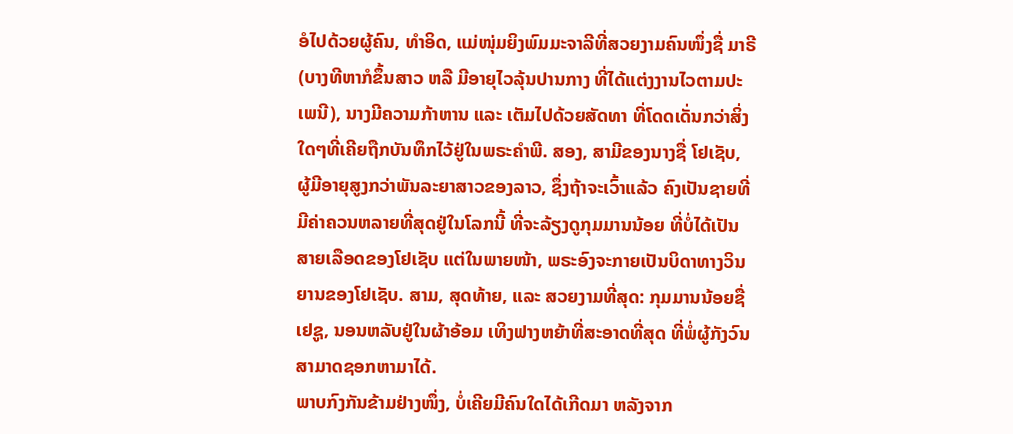ອໍໄປດ້ວຍຜູ້ຄົນ, ທຳອິດ, ແມ່ໜຸ່ມຍິງພົມມະຈາລີທີ່ສວຍງາມຄົນໜຶ່ງຊື່ ມາຣີ (ບາງທີຫາກໍຂຶ້ນສາວ ຫລື ມີອາຍຸໄວລຸ້ນປານກາງ ທີ່ໄດ້ແຕ່ງງານໄວຕາມປະເພນີ), ນາງມີຄວາມກ້າຫານ ແລະ ເຕັມໄປດ້ວຍສັດທາ ທີ່ໂດດເດັ່ນກວ່າສິ່ງໃດໆທີ່ເຄີຍຖືກບັນທຶກໄວ້ຢູ່ໃນພຣະຄຳພີ. ສອງ, ສາມີຂອງນາງຊື່ ໂຢເຊັບ, ຜູ້ມີອາຍຸສູງກວ່າພັນລະຍາສາວຂອງລາວ, ຊຶ່ງຖ້າຈະເວົ້າແລ້ວ ຄົງເປັນຊາຍທີ່ມີຄ່າຄວນຫລາຍທີ່ສຸດຢູ່ໃນໂລກນີ້ ທີ່ຈະລ້ຽງດູກຸມມານນ້ອຍ ທີ່ບໍ່ໄດ້ເປັນສາຍເລືອດຂອງໂຢເຊັບ ແຕ່ໃນພາຍໜ້າ, ພຣະອົງຈະກາຍເປັນບິດາທາງວິນຍານຂອງໂຢເຊັບ. ສາມ, ສຸດທ້າຍ, ແລະ ສວຍງາມທີ່ສຸດ: ກຸມມານນ້ອຍຊື່ ເຢຊູ, ນອນຫລັບຢູ່ໃນຜ້າອ້ອມ ເທິງຟາງຫຍ້າທີ່ສະອາດທີ່ສຸດ ທີ່ພໍ່ຜູ້ກັງວົນສາມາດຊອກຫາມາໄດ້.
ພາບກົງກັນຂ້າມຢ່າງໜຶ່ງ, ບໍ່ເຄີຍມີຄົນໃດໄດ້ເກີດມາ ຫລັງຈາກ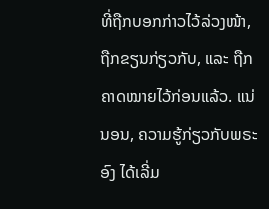ທີ່ຖືກບອກກ່າວໄວ້ລ່ວງໜ້າ, ຖືກຂຽນກ່ຽວກັບ, ແລະ ຖືກຄາດໝາຍໄວ້ກ່ອນແລ້ວ. ແນ່ນອນ, ຄວາມຮູ້ກ່ຽວກັບພຣະອົງ ໄດ້ເລີ່ມ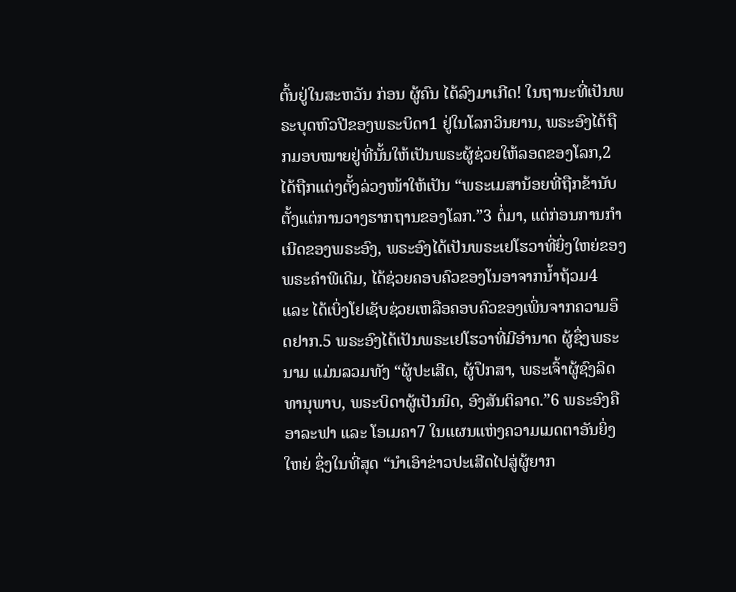ຕົ້ນຢູ່ໃນສະຫວັນ ກ່ອນ ຜູ້ຄົນ ໄດ້ລົງມາເກີດ! ໃນຖານະທີ່ເປັນພຣະບຸດຫົວປີຂອງພຣະບິດາ1 ຢູ່ໃນໂລກວິນຍານ, ພຣະອົງໄດ້ຖືກມອບໝາຍຢູ່ທີ່ນັ້ນໃຫ້ເປັນພຣະຜູ້ຊ່ວຍໃຫ້ລອດຂອງໂລກ,2 ໄດ້ຖືກແຕ່ງຕັ້ງລ່ວງໜ້າໃຫ້ເປັນ “ພຣະເມສານ້ອຍທີ່ຖືກຂ້ານັບຕັ້ງແຕ່ການວາງຮາກຖານຂອງໂລກ.”3 ຕໍ່ມາ, ແຕ່ກ່ອນການກຳເນີດຂອງພຣະອົງ, ພຣະອົງໄດ້ເປັນພຣະເຢໂຮວາທີ່ຍິ່ງໃຫຍ່ຂອງພຣະຄຳພີເດີມ, ໄດ້ຊ່ວຍຄອບຄົວຂອງໂນອາຈາກນ້ຳຖ້ວມ4 ແລະ ໄດ້ເບິ່ງໂຢເຊັບຊ່ວຍເຫລືອຄອບຄົວຂອງເພິ່ນຈາກຄວາມອຶດຢາກ.5 ພຣະອົງໄດ້ເປັນພຣະເຢໂຮວາທີ່ມີອຳນາດ ຜູ້ຊຶ່ງພຣະນາມ ແມ່ນລວມທັງ “ຜູ້ປະເສີດ, ຜູ້ປຶກສາ, ພຣະເຈົ້າຜູ້ຊົງລິດທານຸພາບ, ພຣະບິດາຜູ້ເປັນນິດ, ອົງສັນຕິລາດ.”6 ພຣະອົງຄື ອາລະຟາ ແລະ ໂອເມຄາ7 ໃນແຜນແຫ່ງຄວາມເມດຕາອັນຍິ່ງໃຫຍ່ ຊຶ່ງໃນທີ່ສຸດ “ນຳເອົາຂ່າວປະເສີດໄປສູ່ຜູ້ຍາກ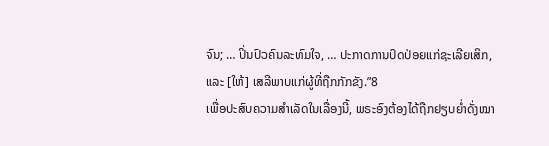ຈົນ; … ປິ່ນປົວຄົນລະທົມໃຈ, … ປະກາດການປົດປ່ອຍແກ່ຊະເລີຍເສິກ, ແລະ [ໃຫ້] ເສລີພາບແກ່ຜູ້ທີ່ຖືກກັກຂັງ.”8
ເພື່ອປະສົບຄວາມສຳເລັດໃນເລື່ອງນີ້, ພຣະອົງຕ້ອງໄດ້ຖືກຢຽບຍ່ຳດັ່ງໝາ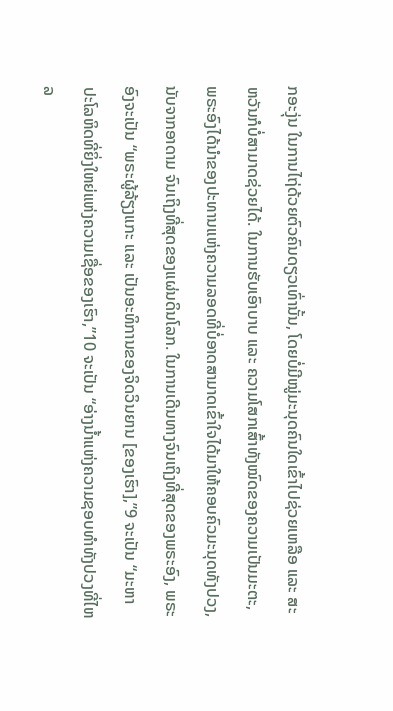ກອະງຸ່ນ ໃນການໄຖ່ດ້ວຍຕົວຄົນດຽວເທົ່ານັ້ນ, ໂດຍບໍ່ມີໝູ່ມະນຸດຄົນໃດເຂົ້າໄປຊ່ວຍເຫລືອ ແລະ ສະຫວັນກໍບໍ່ສາມາດຊ່ວຍໄດ້. ໃນການຮັບເອົາບາບ ແລະ ຄວາມໂສກເສົ້າທັງໝົດຂອງຄວາມເປັນມະຕະ, ພຣະອົງໄດ້ນຳຂອງປະທານແຫ່ງຄວາມລອດທີ່ບໍ່ອາດສາມາດເຂົ້າໃຈໄດ້ມາໃຫ້ຄອບຄົວມະນຸດທັງປວງ, ນັບຈາກອາດາມ ຈົນເຖິງທີ່ສຸດຂອງແຜ່ນດິນໂລກ. ໃນການເດີນທາງຈົນເຖິງທີ່ສຸດຂອງພຣະອົງ, ພຣະອົງຈະເປັນ “ພຣະຜູ້ລ້ຽງແກະ ແລະ ເປັນອະທິການຂອງຈິດວິນຍານ [ຂອງເຮົາ],”9 ຈະເປັນ “ມະຫາປະໂລຫິດທີ່ຍິ່ງໃຫຍ່ແຫ່ງຄວາມເຊື່ອຂອງເຮົາ,”10 ຈະເປັນ “ອ່າງນ້ຳແຫ່ງຄວາມຊອບທຳທັງປວງທີ່ໄຫລ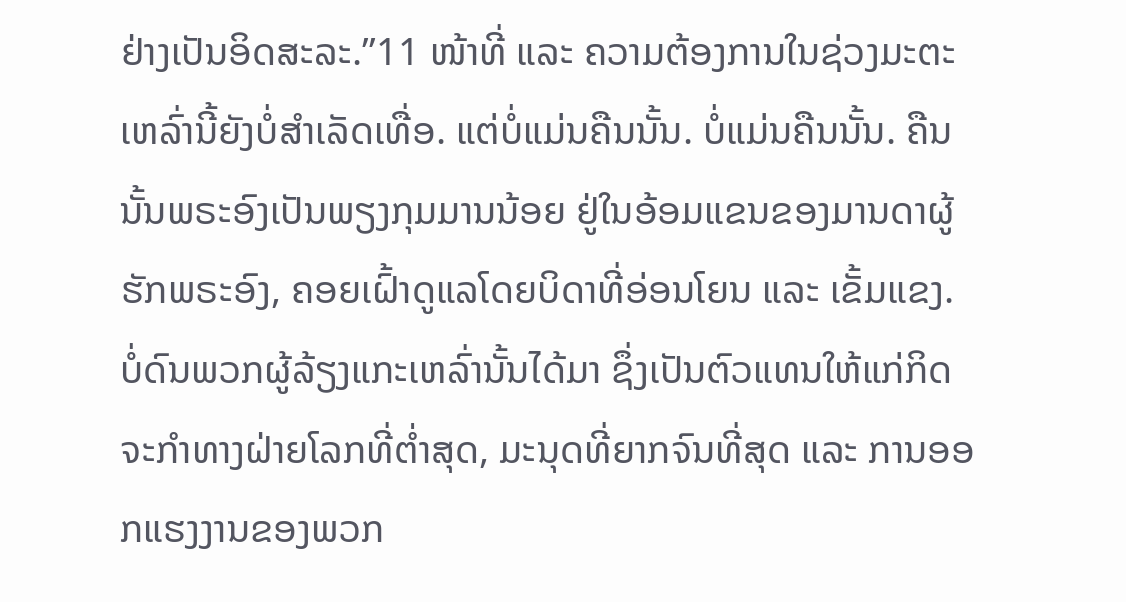ຢ່າງເປັນອິດສະລະ.”11 ໜ້າທີ່ ແລະ ຄວາມຕ້ອງການໃນຊ່ວງມະຕະເຫລົ່ານີ້ຍັງບໍ່ສຳເລັດເທື່ອ. ແຕ່ບໍ່ແມ່ນຄືນນັ້ນ. ບໍ່ແມ່ນຄືນນັ້ນ. ຄືນນັ້ນພຣະອົງເປັນພຽງກຸມມານນ້ອຍ ຢູ່ໃນອ້ອມແຂນຂອງມານດາຜູ້ຮັກພຣະອົງ, ຄອຍເຝົ້າດູແລໂດຍບິດາທີ່ອ່ອນໂຍນ ແລະ ເຂັ້ມແຂງ.
ບໍ່ດົນພວກຜູ້ລ້ຽງແກະເຫລົ່ານັ້ນໄດ້ມາ ຊຶ່ງເປັນຕົວແທນໃຫ້ແກ່ກິດຈະກຳທາງຝ່າຍໂລກທີ່ຕ່ຳສຸດ, ມະນຸດທີ່ຍາກຈົນທີ່ສຸດ ແລະ ການອອກແຮງງານຂອງພວກ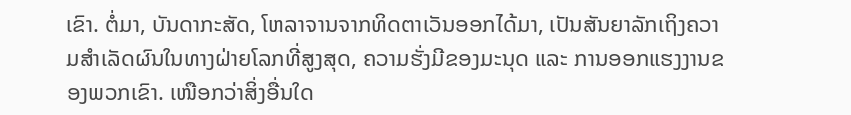ເຂົາ. ຕໍ່ມາ, ບັນດາກະສັດ, ໂຫລາຈານຈາກທິດຕາເວັນອອກໄດ້ມາ, ເປັນສັນຍາລັກເຖິງຄວາມສຳເລັດຜົນໃນທາງຝ່າຍໂລກທີ່ສູງສຸດ, ຄວາມຮັ່ງມີຂອງມະນຸດ ແລະ ການອອກແຮງງານຂອງພວກເຂົາ. ເໜືອກວ່າສິ່ງອື່ນໃດ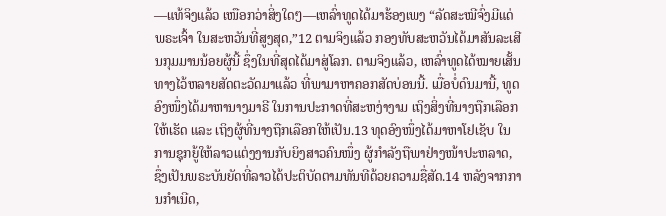—ແທ້ຈິງແລ້ວ ເໜືອກວ່າສິ່ງໃດໆ—ເຫລົ່າທູດໄດ້ມາຮ້ອງເພງ “ລັດສະໝີຈົ່ງມີແດ່ພຣະເຈົ້າ ໃນສະຫວັນທີ່ສູງສຸດ,”12 ຕາມຈິງແລ້ວ ກອງທັບສະຫວັນໄດ້ມາສັນລະເສີນກຸມມານນ້ອຍຜູ້ນີ້ ຊຶ່ງໃນທີ່ສຸດໄດ້ມາສູ່ໂລກ. ຕາມຈິງແລ້ວ, ເຫລົ່າທູດໄດ້ໝາຍເສັ້ນທາງໄວ້ຫລາຍສັດຕະວັດມາແລ້ວ ທີ່ພາມາຫາຄອກສັດບ່ອນນີ້. ເມື່ອບໍ່ດົນມານີ້, ທູດອົງໜຶ່ງໄດ້ມາຫານາງມາຣີ ໃນການປະກາດທີ່ສະຫງ່າງາມ ເຖິງສິ່ງທີ່ນາງຖືກເລືອກໃຫ້ເຮັດ ແລະ ເຖິງຜູ້ທີ່ນາງຖືກເລືອກໃຫ້ເປັນ.13 ທຸດອົງໜຶ່ງໄດ້ມາຫາໂຢເຊັບ ໃນການຊຸກຍູ້ໃຫ້ລາວແຕ່ງງານກັບຍິງສາວຄົນໜຶ່ງ ຜູ້ກຳລັງຖືພາຢ່າງໜ້າປະຫລາດ, ຊຶ່ງເປັນພຣະບັນຍັດທີ່ລາວໄດ້ປະຕິບັດຕາມທັນທີດ້ວຍຄວາມຊື່ສັດ.14 ຫລັງຈາກການກຳເນີດ,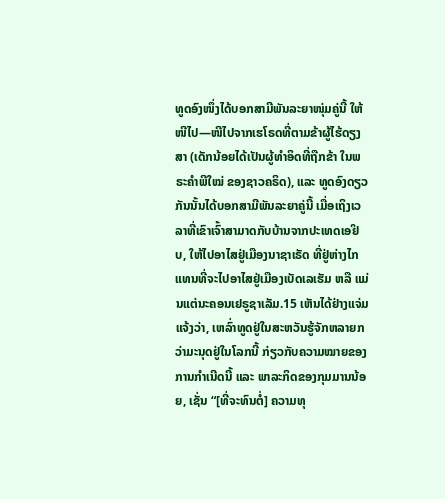ທູດອົງໜຶ່ງໄດ້ບອກສາມີພັນລະຍາໜຸ່ມຄູ່ນີ້ ໃຫ້ໜີໄປ—ໜີໄປຈາກເຮໂຣດທີ່ຕາມຂ້າຜູ້ໄຮ້ດຽງສາ (ເດັກນ້ອຍໄດ້ເປັນຜູ້ທຳອິດທີ່ຖືກຂ້າ ໃນພຣະຄຳພີໃໝ່ ຂອງຊາວຄຣິດ), ແລະ ທູດອົງດຽວກັນນັ້ນໄດ້ບອກສາມີພັນລະຍາຄູ່ນີ້ ເມື່ອເຖິງເວລາທີ່ເຂົາເຈົ້າສາມາດກັບບ້ານຈາກປະເທດເອຢິບ, ໃຫ້ໄປອາໄສຢູ່ເມືອງນາຊາເຣັດ ທີ່ຢູ່ຫ່າງໄກ ແທນທີ່ຈະໄປອາໄສຢູ່ເມືອງເບັດເລເຮັມ ຫລື ແມ່ນແຕ່ນະຄອນເຢຣູຊາເລັມ.15 ເຫັນໄດ້ຢ່າງແຈ່ມແຈ້ງວ່າ, ເຫລົ່າທູດຢູ່ໃນສະຫວັນຮູ້ຈັກຫລາຍກວ່າມະນຸດຢູ່ໃນໂລກນີ້ ກ່ຽວກັບຄວາມໝາຍຂອງການກຳເນີດນີ້ ແລະ ພາລະກິດຂອງກຸມມານນ້ອຍ, ເຊັ່ນ “[ທີ່ຈະທົນຕໍ່] ຄວາມທຸ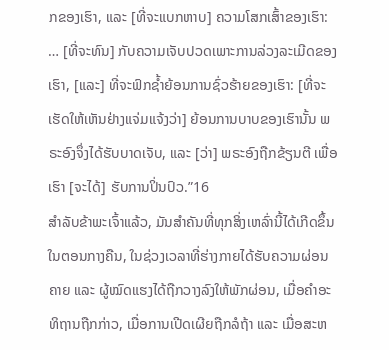ກຂອງເຮົາ, ແລະ [ທີ່ຈະແບກຫາບ] ຄວາມໂສກເສົ້າຂອງເຮົາ: … [ທີ່ຈະທົນ] ກັບຄວາມເຈັບປວດເພາະການລ່ວງລະເມີດຂອງເຮົາ, [ແລະ] ທີ່ຈະຟົກຊ້ຳຍ້ອນການຊົ່ວຮ້າຍຂອງເຮົາ: [ທີ່ຈະເຮັດໃຫ້ເຫັນຢ່າງແຈ່ມແຈ້ງວ່າ] ຍ້ອນການບາບຂອງເຮົານັ້ນ ພຣະອົງຈຶ່ງໄດ້ຮັບບາດເຈັບ, ແລະ [ວ່າ] ພຣະອົງຖືກຂ້ຽນຕີ ເພື່ອເຮົາ [ຈະໄດ້] ຮັບການປິ່ນປົວ.”16
ສຳລັບຂ້າພະເຈົ້າແລ້ວ, ມັນສຳຄັນທີ່ທຸກສິ່ງເຫລົ່ານີ້ໄດ້ເກີດຂຶ້ນໃນຕອນກາງຄືນ, ໃນຊ່ວງເວລາທີ່ຮ່າງກາຍໄດ້ຮັບຄວາມຜ່ອນຄາຍ ແລະ ຜູ້ໝົດແຮງໄດ້ຖືກວາງລົງໃຫ້ພັກຜ່ອນ, ເມື່ອຄຳອະທິຖານຖືກກ່າວ, ເມື່ອການເປີດເຜີຍຖືກລໍຖ້າ ແລະ ເມື່ອສະຫ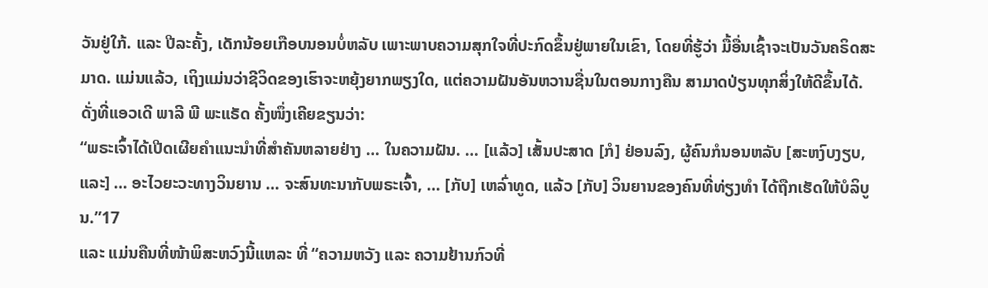ວັນຢູ່ໃກ້. ແລະ ປີລະຄັ້ງ, ເດັກນ້ອຍເກືອບນອນບໍ່ຫລັບ ເພາະພາບຄວາມສຸກໃຈທີ່ປະກົດຂຶ້ນຢູ່ພາຍໃນເຂົາ, ໂດຍທີ່ຮູ້ວ່າ ມື້ອື່ນເຊົ້າຈະເປັນວັນຄຣິດສະມາດ. ແມ່ນແລ້ວ, ເຖິງແມ່ນວ່າຊີວິດຂອງເຮົາຈະຫຍຸ້ງຍາກພຽງໃດ, ແຕ່ຄວາມຝັນອັນຫວານຊື່ນໃນຕອນກາງຄືນ ສາມາດປ່ຽນທຸກສິ່ງໃຫ້ດີຂຶ້ນໄດ້. ດັ່ງທີ່ແອວເດີ ພາລີ ພີ ພະແຣັດ ຄັ້ງໜຶ່ງເຄີຍຂຽນວ່າ:
“ພຣະເຈົ້າໄດ້ເປີດເຜີຍຄຳແນະນຳທີ່ສຳຄັນຫລາຍຢ່າງ … ໃນຄວາມຝັນ. … [ແລ້ວ] ເສັ້ນປະສາດ [ກໍ] ຢ່ອນລົງ, ຜູ້ຄົນກໍນອນຫລັບ [ສະຫງົບງຽບ, ແລະ] … ອະໄວຍະວະທາງວິນຍານ … ຈະສົນທະນາກັບພຣະເຈົ້າ, … [ກັບ] ເຫລົ່າທູດ, ແລ້ວ [ກັບ] ວິນຍານຂອງຄົນທີ່ທ່ຽງທຳ ໄດ້ຖືກເຮັດໃຫ້ບໍລິບູນ.”17
ແລະ ແມ່ນຄືນທີ່ໜ້າພິສະຫວົງນີ້ແຫລະ ທີ່ “ຄວາມຫວັງ ແລະ ຄວາມຢ້ານກົວທີ່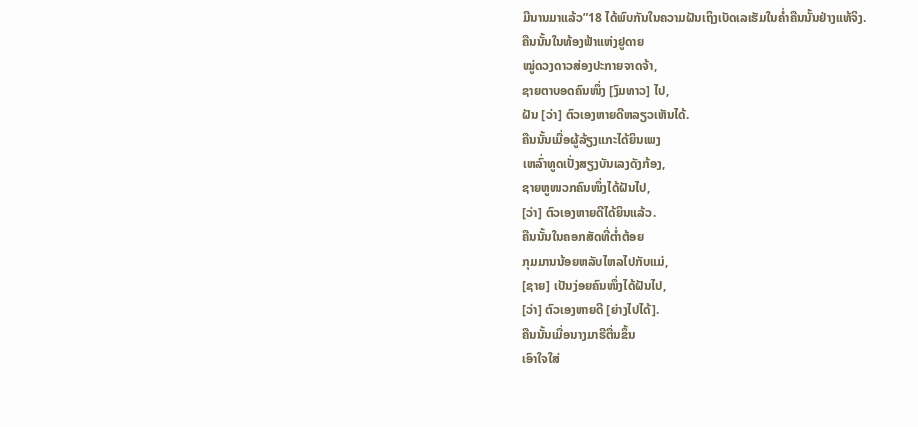ມີນານມາແລ້ວ”18 ໄດ້ພົບກັນໃນຄວາມຝັນເຖິງເບັດເລເຮັມໃນຄ່ຳຄືນນັ້ນຢ່າງແທ້ຈິງ.
ຄືນນັ້ນໃນທ້ອງຟ້າແຫ່ງຢູດາຍ
ໝູ່ດວງດາວສ່ອງປະກາຍຈາດຈ້າ,
ຊາຍຕາບອດຄົນໜຶ່ງ [ງົມທາວ] ໄປ,
ຝັນ [ວ່າ] ຕົວເອງຫາຍດີຫລຽວເຫັນໄດ້.
ຄືນນັ້ນເມື່ອຜູ້ລ້ຽງແກະໄດ້ຍິນເພງ
ເຫລົ່າທູດເປັ່ງສຽງບັນເລງດັງກ້ອງ,
ຊາຍຫູໜວກຄົນໜຶ່ງໄດ້ຝັນໄປ,
[ວ່າ] ຕົວເອງຫາຍດີໄດ້ຍິນແລ້ວ.
ຄືນນັ້ນໃນຄອກສັດທີ່ຕ່ຳຕ້ອຍ
ກຸມມານນ້ອຍຫລັບໄຫລໄປກັບແມ່,
[ຊາຍ] ເປັນງ່ອຍຄົນໜຶ່ງໄດ້ຝັນໄປ,
[ວ່າ] ຕົວເອງຫາຍດີ [ຍ່າງໄປໄດ້].
ຄືນນັ້ນເມື່ອນາງມາຣີຕື່ນຂຶ້ນ
ເອົາໃຈໃສ່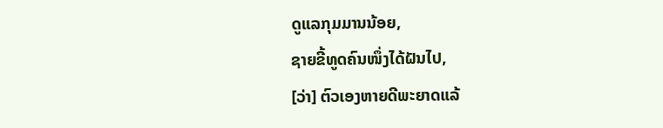ດູແລກຸມມານນ້ອຍ,
ຊາຍຂີ້ທູດຄົນໜຶ່ງໄດ້ຝັນໄປ,
[ວ່າ] ຕົວເອງຫາຍດີພະຍາດແລ້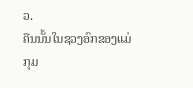ວ.
ຄືນນັ້ນໃນຊວງອົກຂອງແມ່
ກຸມ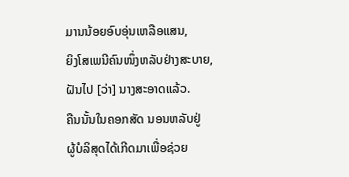ມານນ້ອຍອົບອຸ່ນເຫລືອແສນ,
ຍິງໂສເພນີຄົນໜຶ່ງຫລັບຢ່າງສະບາຍ,
ຝັນໄປ [ວ່າ] ນາງສະອາດແລ້ວ.
ຄືນນັ້ນໃນຄອກສັດ ນອນຫລັບຢູ່
ຜູ້ບໍລິສຸດໄດ້ເກີດມາເພື່ອຊ່ວຍ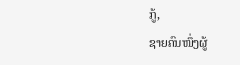ກູ້,
ຊາຍຄົນໜຶ່ງຜູ້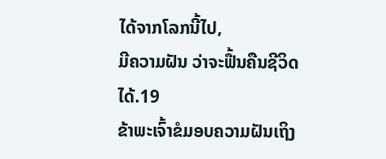ໄດ້ຈາກໂລກນີ້ໄປ,
ມີຄວາມຝັນ ວ່າຈະຟື້ນຄືນຊີວິດໄດ້.19
ຂ້າພະເຈົ້າຂໍມອບຄວາມຝັນເຖິງ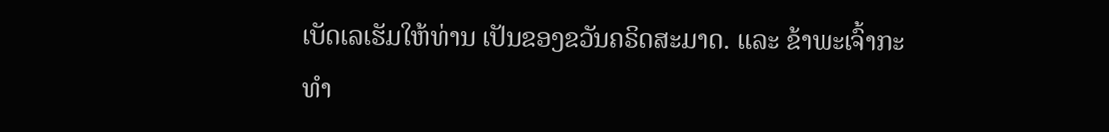ເບັດເລເຮັມໃຫ້ທ່ານ ເປັນຂອງຂວັນຄຣິດສະມາດ. ແລະ ຂ້າພະເຈົ້າກະທຳ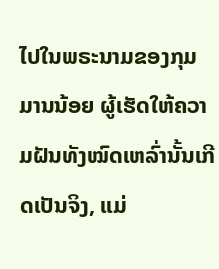ໄປໃນພຣະນາມຂອງກຸມມານນ້ອຍ ຜູ້ເຮັດໃຫ້ຄວາມຝັນທັງໝົດເຫລົ່ານັ້ນເກີດເປັນຈິງ, ແມ່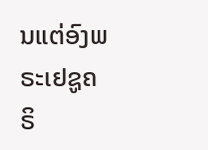ນແຕ່ອົງພຣະເຢຊູຄຣິ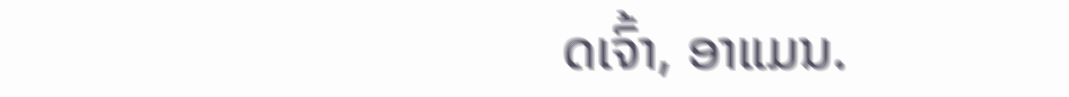ດເຈົ້າ, ອາແມນ.